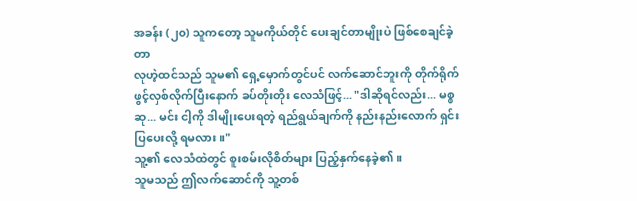အခန်း (၂၀) သူကတော့ သူမကိုယ်တိုင် ပေးချင်တာမျိုးပဲ ဖြစ်စေချင်ခဲ့တာ
လုဟဲ့ထင်သည် သူမ၏ ရှေ့မှောက်တွင်ပင် လက်ဆောင်ဘူးကို တိုက်ရိုက် ဖွင့်လှစ်လိုက်ပြီးနောက် ခပ်တိုးတိုး လေသံဖြင့်... "ဒါဆိုရင်လည်း... မစ္စဆု... မင်း ငါ့ကို ဒါမျိုးပေးရတဲ့ ရည်ရွယ်ချက်ကို နည်းနည်းလောက် ရှင်းပြပေးလို့ ရမလား။"
သူ့၏ လေသံထဲတွင် စူးစမ်းလိုစိတ်များ ပြည့်နှက်နေခဲ့၏။
သူမသည် ဤလက်ဆောင်ကို သူ့တစ်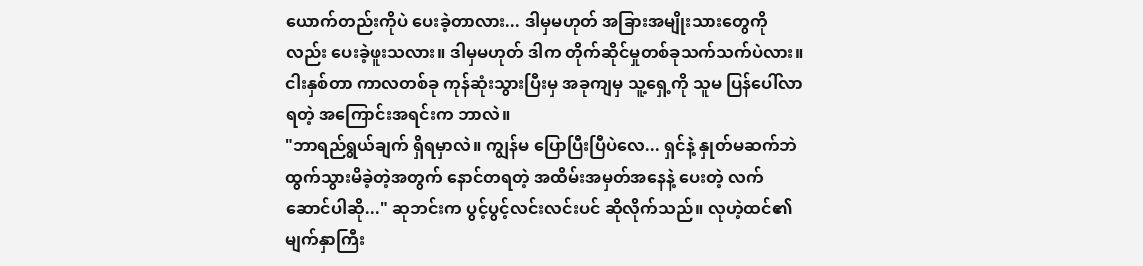ယောက်တည်းကိုပဲ ပေးခဲ့တာလား... ဒါမှမဟုတ် အခြားအမျိုးသားတွေကိုလည်း ပေးခဲ့ဖူးသလား။ ဒါမှမဟုတ် ဒါက တိုက်ဆိုင်မှုတစ်ခုသက်သက်ပဲလား။
ငါးနှစ်တာ ကာလတစ်ခု ကုန်ဆုံးသွားပြီးမှ အခုကျမှ သူ့ရှေ့ကို သူမ ပြန်ပေါ်လာရတဲ့ အကြောင်းအရင်းက ဘာလဲ။
"ဘာရည်ရွယ်ချက် ရှိရမှာလဲ။ ကျွန်မ ပြောပြီးပြီပဲလေ... ရှင်နဲ့ နှုတ်မဆက်ဘဲ ထွက်သွားမိခဲ့တဲ့အတွက် နောင်တရတဲ့ အထိမ်းအမှတ်အနေနဲ့ ပေးတဲ့ လက်ဆောင်ပါဆို..." ဆုဘင်းက ပွင့်ပွင့်လင်းလင်းပင် ဆိုလိုက်သည်။ လုဟဲ့ထင်၏ မျက်နှာကြီး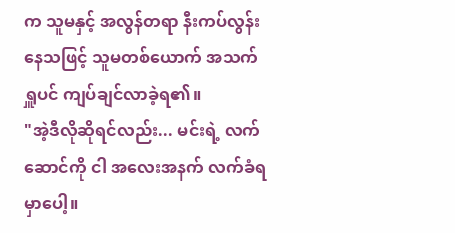က သူမနှင့် အလွန်တရာ နီးကပ်လွန်းနေသဖြင့် သူမတစ်ယောက် အသက်ရှူပင် ကျပ်ချင်လာခဲ့ရ၏။
"အဲ့ဒီလိုဆိုရင်လည်း... မင်းရဲ့ လက်ဆောင်ကို ငါ အလေးအနက် လက်ခံရမှာပေါ့။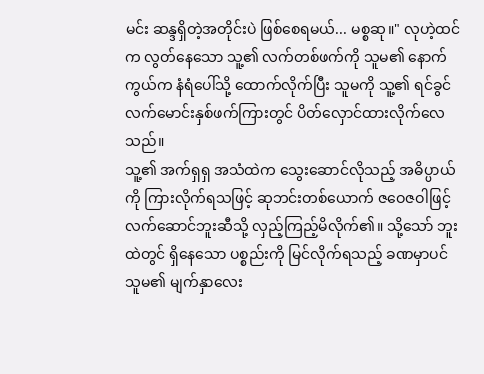မင်း ဆန္ဒရှိတဲ့အတိုင်းပဲ ဖြစ်စေရမယ်... မစ္စဆု။" လုဟဲ့ထင်က လွတ်နေသော သူ့၏ လက်တစ်ဖက်ကို သူမ၏ နောက်ကွယ်က နံရံပေါ်သို့ ထောက်လိုက်ပြီး သူမကို သူ့၏ ရင်ခွင်လက်မောင်းနှစ်ဖက်ကြားတွင် ပိတ်လှောင်ထားလိုက်လေသည်။
သူ့၏ အက်ရှရှ အသံထဲက သွေးဆောင်လိုသည့် အဓိပ္ပာယ်ကို ကြားလိုက်ရသဖြင့် ဆုဘင်းတစ်ယောက် ဇဝေဇဝါဖြင့် လက်ဆောင်ဘူးဆီသို့ လှည့်ကြည့်မိလိုက်၏။ သို့သော် ဘူးထဲတွင် ရှိနေသော ပစ္စည်းကို မြင်လိုက်ရသည့် ခဏမှာပင် သူမ၏ မျက်နှာလေး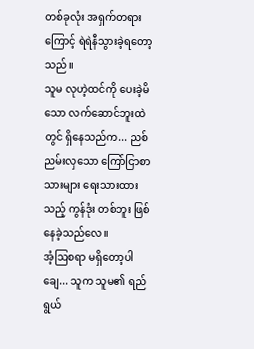တစ်ခုလုံး အရှက်တရားကြောင့် ရဲရဲနီသွားခဲ့ရတော့သည်။
သူမ လုဟဲ့ထင်ကို ပေးခဲ့မိသော လက်ဆောင်ဘူးထဲတွင် ရှိနေသည်က... ညစ်ညမ်းလှသော ကြော်ငြာစာသားများ ရေးသားထားသည့် ကွန်ဒုံး တစ်ဘူး ဖြစ်နေခဲ့သည်လေ။
အံ့ဩစရာ မရှိတော့ပါချေ... သူက သူမ၏ ရည်ရွယ်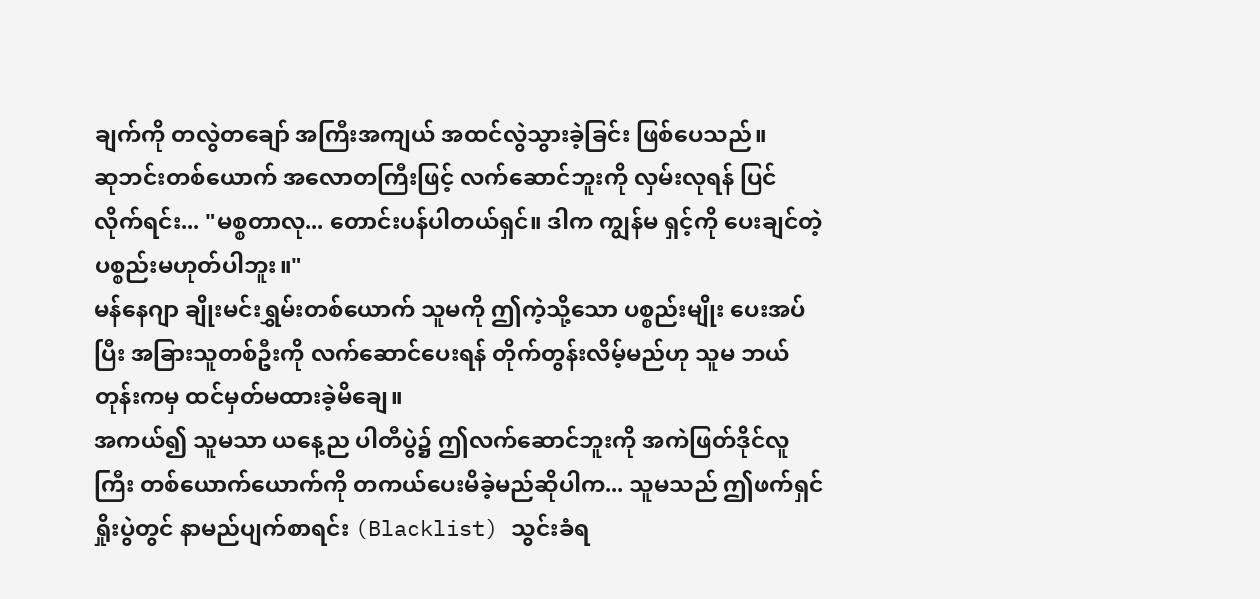ချက်ကို တလွဲတချော် အကြီးအကျယ် အထင်လွဲသွားခဲ့ခြင်း ဖြစ်ပေသည်။
ဆုဘင်းတစ်ယောက် အလောတကြီးဖြင့် လက်ဆောင်ဘူးကို လှမ်းလုရန် ပြင်လိုက်ရင်း... "မစ္စတာလု... တောင်းပန်ပါတယ်ရှင်။ ဒါက ကျွန်မ ရှင့်ကို ပေးချင်တဲ့ ပစ္စည်းမဟုတ်ပါဘူး။"
မန်နေဂျာ ချိုးမင်းရွှမ်းတစ်ယောက် သူမကို ဤကဲ့သို့သော ပစ္စည်းမျိုး ပေးအပ်ပြီး အခြားသူတစ်ဦးကို လက်ဆောင်ပေးရန် တိုက်တွန်းလိမ့်မည်ဟု သူမ ဘယ်တုန်းကမှ ထင်မှတ်မထားခဲ့မိချေ။
အကယ်၍ သူမသာ ယနေ့ည ပါတီပွဲ၌ ဤလက်ဆောင်ဘူးကို အကဲဖြတ်ဒိုင်လူကြီး တစ်ယောက်ယောက်ကို တကယ်ပေးမိခဲ့မည်ဆိုပါက... သူမသည် ဤဖက်ရှင်ရှိုးပွဲတွင် နာမည်ပျက်စာရင်း (Blacklist) သွင်းခံရ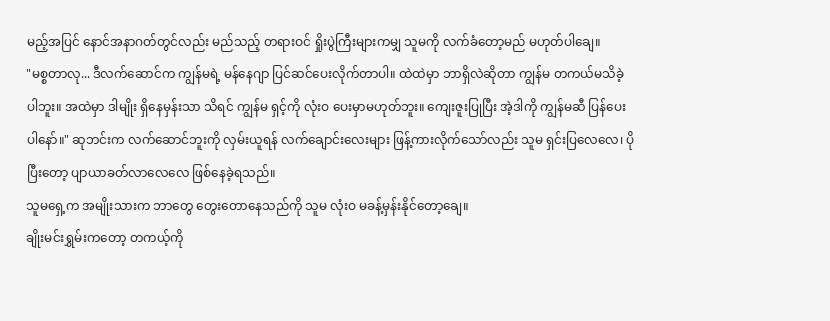မည့်အပြင် နောင်အနာဂတ်တွင်လည်း မည်သည့် တရားဝင် ရှိုးပွဲကြီးများကမျှ သူမကို လက်ခံတော့မည် မဟုတ်ပါချေ။
"မစ္စတာလု... ဒီလက်ဆောင်က ကျွန်မရဲ့ မန်နေဂျာ ပြင်ဆင်ပေးလိုက်တာပါ။ ထဲထဲမှာ ဘာရှိလဲဆိုတာ ကျွန်မ တကယ်မသိခဲ့ပါဘူး။ အထဲမှာ ဒါမျိုး ရှိနေမှန်းသာ သိရင် ကျွန်မ ရှင့်ကို လုံးဝ ပေးမှာမဟုတ်ဘူး။ ကျေးဇူးပြုပြီး အဲ့ဒါကို ကျွန်မဆီ ပြန်ပေးပါနော်။" ဆုဘင်းက လက်ဆောင်ဘူးကို လှမ်းယူရန် လက်ချောင်းလေးများ ဖြန့်ကားလိုက်သော်လည်း သူမ ရှင်းပြလေလေ၊ ပိုပြီးတော့ ပျာယာခတ်လာလေလေ ဖြစ်နေခဲ့ရသည်။
သူမရှေ့က အမျိုးသားက ဘာတွေ တွေးတောနေသည်ကို သူမ လုံးဝ မခန့်မှန်းနိုင်တော့ချေ။
ချိုးမင်းရွှမ်းကတော့ တကယ့်ကို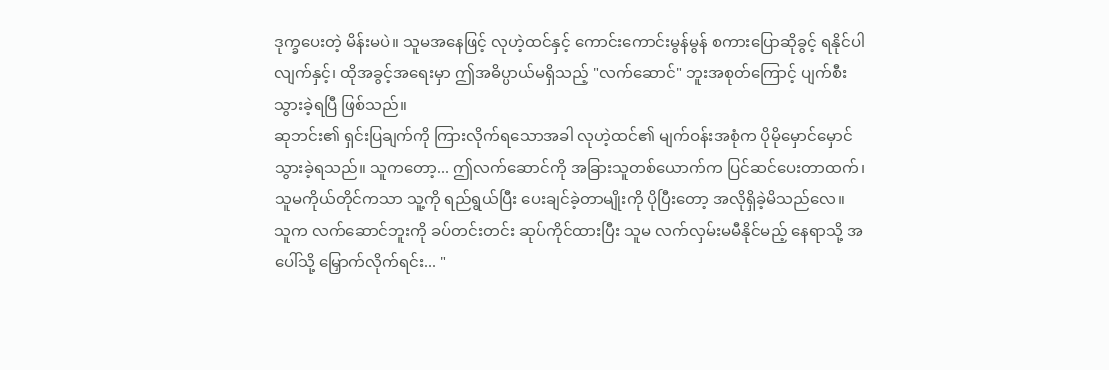ဒုက္ခပေးတဲ့ မိန်းမပဲ။ သူမအနေဖြင့် လုဟဲ့ထင်နှင့် ကောင်းကောင်းမွန်မွန် စကားပြောဆိုခွင့် ရနိုင်ပါလျက်နှင့်၊ ထိုအခွင့်အရေးမှာ ဤအဓိပ္ပာယ်မရှိသည့် "လက်ဆောင်" ဘူးအစုတ်ကြောင့် ပျက်စီးသွားခဲ့ရပြီ ဖြစ်သည်။
ဆုဘင်း၏ ရှင်းပြချက်ကို ကြားလိုက်ရသောအခါ လုဟဲ့ထင်၏ မျက်ဝန်းအစုံက ပိုမိုမှောင်မှောင်သွားခဲ့ရသည်။ သူကတော့... ဤလက်ဆောင်ကို အခြားသူတစ်ယောက်က ပြင်ဆင်ပေးတာထက်၊ သူမကိုယ်တိုင်ကသာ သူ့ကို ရည်ရွယ်ပြီး ပေးချင်ခဲ့တာမျိုးကို ပိုပြီးတော့ အလိုရှိခဲ့မိသည်လေ။
သူက လက်ဆောင်ဘူးကို ခပ်တင်းတင်း ဆုပ်ကိုင်ထားပြီး သူမ လက်လှမ်းမမီနိုင်မည့် နေရာသို့ အပေါ်သို့ မြှောက်လိုက်ရင်း... "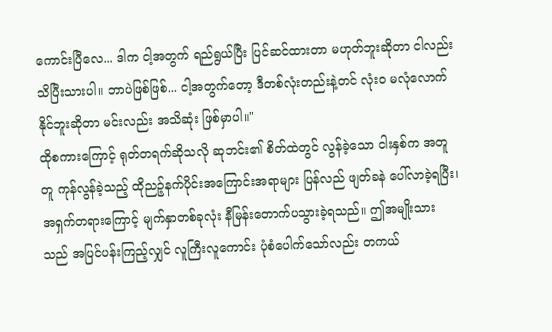ကောင်းပြီလေ... ဒါက ငါ့အတွက် ရည်ရွယ်ပြီး ပြင်ဆင်ထားတာ မဟုတ်ဘူးဆိုတာ ငါလည်း သိပြီးသားပါ။ ဘာပဲဖြစ်ဖြစ်... ငါ့အတွက်တော့ ဒီတစ်လုံးတည်းနဲ့တင် လုံးဝ မလုံလောက်နိုင်ဘူးဆိုတာ မင်းလည်း အသိဆုံး ဖြစ်မှာပါ။"
ထိုစကားကြောင့် ရုတ်တရက်ဆိုသလို ဆုဘင်း၏ စိတ်ထဲတွင် လွန်ခဲ့သော ငါးနှစ်က အတူတူ ကုန်လွန်ခဲ့သည့် ထိုညဉ့်နက်ပိုင်းအကြောင်းအရာများ ပြန်လည် ဖျတ်ခနဲ ပေါ်လာခဲ့ရပြီး၊ အရှက်တရားကြောင့် မျက်နှာတစ်ခုလုံး နီမြန်းတောက်ပသွားခဲ့ရသည်။ ဤအမျိုးသားသည် အပြင်ပန်းကြည့်လျှင် လူကြီးလူကောင်း ပုံစံပေါက်သော်လည်း တကယ်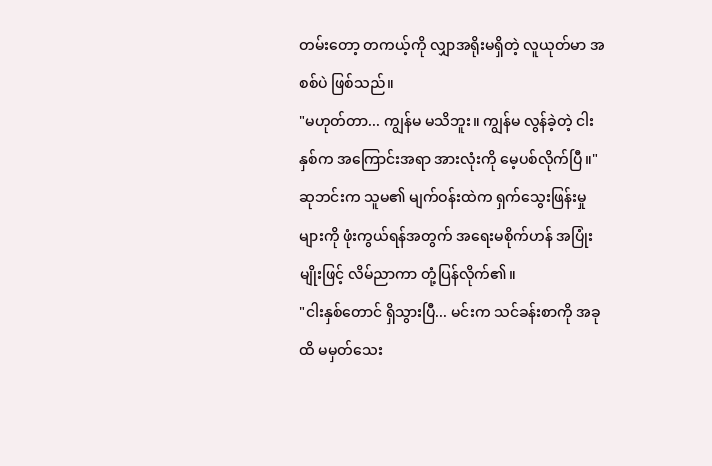တမ်းတော့ တကယ့်ကို လျှာအရိုးမရှိတဲ့ လူယုတ်မာ အစစ်ပဲ ဖြစ်သည်။
"မဟုတ်တာ... ကျွန်မ မသိဘူး။ ကျွန်မ လွန်ခဲ့တဲ့ ငါးနှစ်က အကြောင်းအရာ အားလုံးကို မေ့ပစ်လိုက်ပြီ။" ဆုဘင်းက သူမ၏ မျက်ဝန်းထဲက ရှက်သွေးဖြန်းမှုများကို ဖုံးကွယ်ရန်အတွက် အရေးမစိုက်ဟန် အပြုံးမျိုးဖြင့် လိမ်ညာကာ တုံ့ပြန်လိုက်၏။
"ငါးနှစ်တောင် ရှိသွားပြီ... မင်းက သင်ခန်းစာကို အခုထိ မမှတ်သေး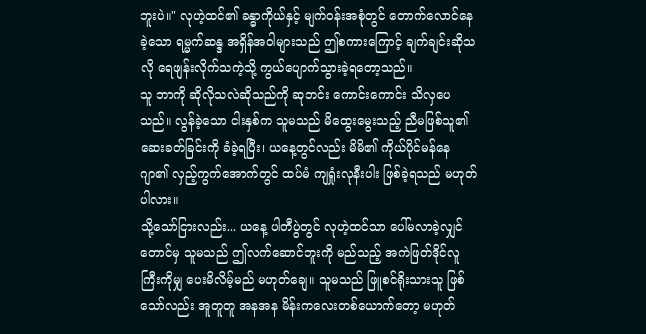ဘူးပဲ။" လုဟဲ့ထင်၏ ခန္ဓာကိုယ်နှင့် မျက်ဝန်းအစုံတွင် တောက်လောင်နေခဲ့သော ရမ္မက်ဆန္ဒ အရှိန်အဝါများသည် ဤစကားကြောင့် ချက်ချင်းဆိုသလို ရေဖျန်းလိုက်သကဲ့သို့ ကွယ်ပျောက်သွားခဲ့ရတော့သည်။
သူ ဘာကို ဆိုလိုသလဲဆိုသည်ကို ဆုဘင်း ကောင်းကောင်း သိလှပေသည်။ လွန်ခဲ့သော ငါးနှစ်က သူမသည် မိထွေးမွေးသည့် ညီမဖြစ်သူ၏ ဆေးခတ်ခြင်းကို ခံခဲ့ရပြီး၊ ယနေ့တွင်လည်း မိမိ၏ ကိုယ်ပိုင်မန်နေဂျာ၏ လှည့်ကွက်အောက်တွင် ထပ်မံ ကျရှုံးလုနီးပါး ဖြစ်ခဲ့ရသည် မဟုတ်ပါလား။
သို့သော်ငြားလည်း... ယနေ့ ပါတီပွဲတွင် လုဟဲ့ထင်သာ ပေါ်မလာခဲ့လျှင်တောင်မှ သူမသည် ဤလက်ဆောင်ဘူးကို မည်သည့် အကဲဖြတ်ဒိုင်လူကြီးကိုမျှ ပေးမိလိမ့်မည် မဟုတ်ချေ။ သူမသည် ဖြူစင်ရိုးသားသူ ဖြစ်သော်လည်း အူတူတူ အနအန မိန်းကလေးတစ်ယောက်တော့ မဟုတ်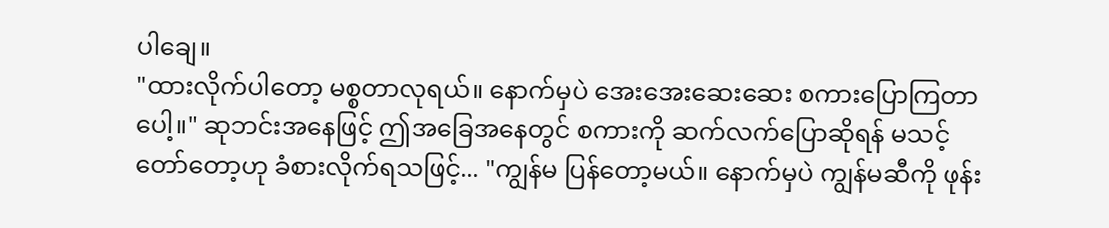ပါချေ။
"ထားလိုက်ပါတော့ မစ္စတာလုရယ်။ နောက်မှပဲ အေးအေးဆေးဆေး စကားပြောကြတာပေါ့။" ဆုဘင်းအနေဖြင့် ဤအခြေအနေတွင် စကားကို ဆက်လက်ပြောဆိုရန် မသင့်တော်တော့ဟု ခံစားလိုက်ရသဖြင့်... "ကျွန်မ ပြန်တော့မယ်။ နောက်မှပဲ ကျွန်မဆီကို ဖုန်း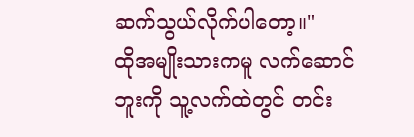ဆက်သွယ်လိုက်ပါတော့။"
ထိုအမျိုးသားကမူ လက်ဆောင်ဘူးကို သူ့လက်ထဲတွင် တင်း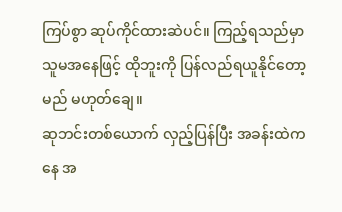ကြပ်စွာ ဆုပ်ကိုင်ထားဆဲပင်။ ကြည့်ရသည်မှာ သူမအနေဖြင့် ထိုဘူးကို ပြန်လည်ရယူနိုင်တော့မည် မဟုတ်ချေ။
ဆုဘင်းတစ်ယောက် လှည့်ပြန်ပြီး အခန်းထဲကနေ အ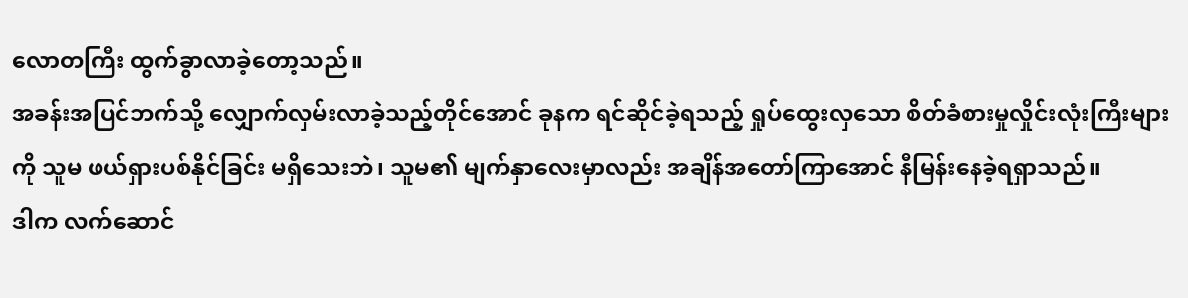လောတကြီး ထွက်ခွာလာခဲ့တော့သည်။
အခန်းအပြင်ဘက်သို့ လျှောက်လှမ်းလာခဲ့သည့်တိုင်အောင် ခုနက ရင်ဆိုင်ခဲ့ရသည့် ရှုပ်ထွေးလှသော စိတ်ခံစားမှုလှိုင်းလုံးကြီးများကို သူမ ဖယ်ရှားပစ်နိုင်ခြင်း မရှိသေးဘဲ၊ သူမ၏ မျက်နှာလေးမှာလည်း အချိန်အတော်ကြာအောင် နီမြန်းနေခဲ့ရရှာသည်။
ဒါက လက်ဆောင်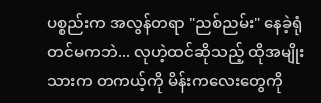ပစ္စည်းက အလွန်တရာ "ညစ်ညမ်း" နေခဲ့ရုံတင်မကဘဲ... လုဟဲ့ထင်ဆိုသည့် ထိုအမျိုးသားက တကယ့်ကို မိန်းကလေးတွေကို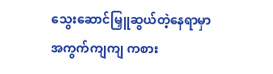သွေးဆောင်မြှူဆွယ်တဲ့နေရာမှာ အကွက်ကျကျ ကစား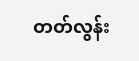တတ်လွန်း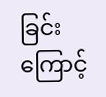ခြင်းကြောင့်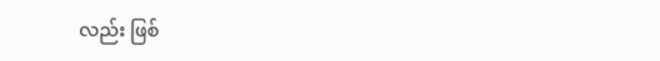လည်း ဖြစ်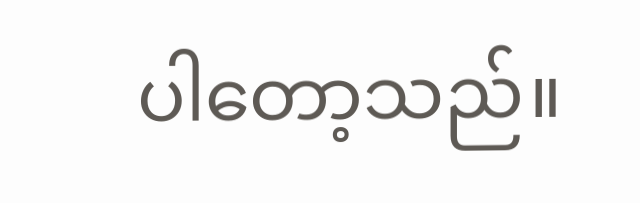ပါတော့သည်။